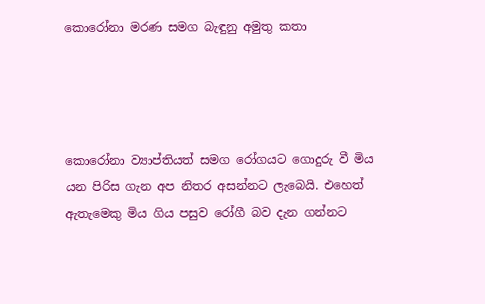කොරෝනා මරණ සමග බැඳුනු අමුතු කතා




කොරෝනා ව්‍යාප්තියත් සමග රෝගයට ගොදුරු වී මිය යන පිරිස ගැන අප නිතර අසන්නට ලැබෙයි. එහෙත් ඇතැමෙකු මිය ගිය පසුව රෝගී බව දැන ගන්නට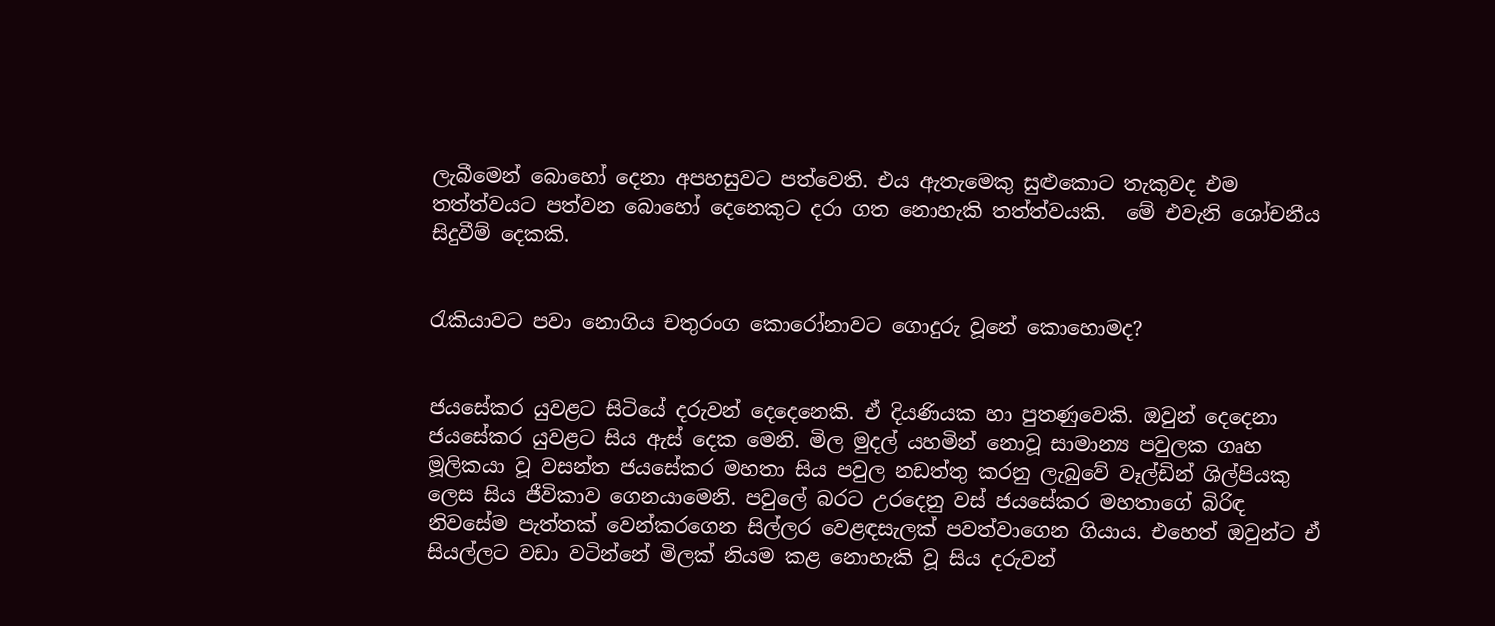ලැබීමෙන් බොහෝ දෙනා අපහසුවට පත්වෙති. එය ඇතැමෙකු සුළුකොට තැකුවද එම තත්ත්වයට පත්වන බොහෝ දෙනෙකුට දරා ගත නොහැකි තත්ත්වයකි.  මේ එවැනි ශෝචනීය සිදුවීම් දෙකකි.


රැකියාවට පවා නොගිය චතුරංග කොරෝනාවට ගොදුරු වූනේ කොහොමද?


ජයසේකර යුවළට සිටියේ දරුවන් දෙදෙනෙකි. ඒ දියණියක හා පුතණුවෙකි. ඔවුන් දෙදෙනා ජයසේකර යුවළට සිය ඇස් දෙක මෙනි. මිල මුදල් යහමින් නොවූ සාමාන්‍ය පවුලක ගෘහ මූලිකයා වූ වසන්ත ජයසේකර මහතා සිය පවුල නඩත්තු කරනු ලැබුවේ වෑල්ඩින් ශිල්පියකු ලෙස සිය ජීවිකාව ගෙනයාමෙනි. පවුලේ බරට උරදෙනු වස් ජයසේකර මහතාගේ බිරිඳ නිවසේම පැත්තක් වෙන්කරගෙන සිල්ලර වෙළඳසැලක් පවත්වාගෙන ගියාය. එහෙත් ඔවුන්ට ඒ සියල්ලට වඩා වටින්නේ මිලක් නියම කළ නොහැකි වූ සිය දරුවන්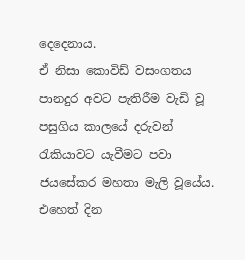දෙදෙනාය.
ඒ නිසා කොවිඩ් වසංගතය පානදුර අවට පැතිරීම වැඩි වූ පසුගිය කාලයේ දරුවන් රැකියාවට යැවීමට පවා ජයසේකර මහතා මැලි වූයේය. එහෙත් දින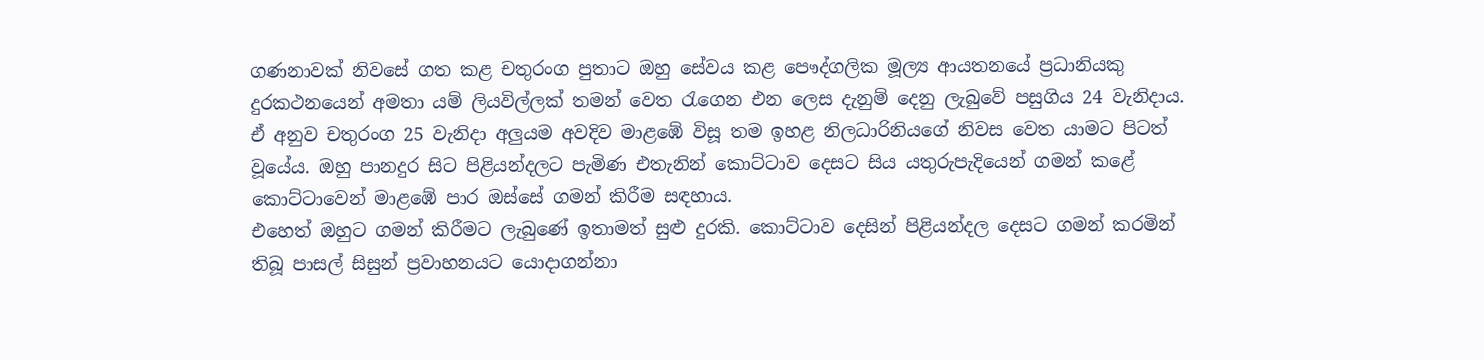ගණනාවක් නිවසේ ගත කළ චතුරංග පුතාට ඔහු සේවය කළ පෞද්ගලික මූල්‍ය ආයතනයේ ප්‍රධානියකු දුරකථනයෙන් අමතා යම් ලියවිල්ලක් තමන් වෙත රැගෙන එන ලෙස දැනුම් දෙනු ලැබුවේ පසුගිය 24 වැනිදාය. ඒ අනුව චතුරංග 25 වැනිදා අලුයම අවදිව මාළඹේ විසූ තම ඉහළ නිලධාරිනියගේ නිවස වෙත යාමට පිටත් වූයේය. ඔහු පානදුර සිට පිළියන්දලට පැමිණ එතැනින් කොට්ටාව දෙසට සිය යතුරුපැදියෙන් ගමන් කළේ කොට්ටාවෙන් මාළඹේ පාර ඔස්සේ ගමන් කිරීම සඳහාය.
එහෙත් ඔහුට ගමන් කිරීමට ලැබුණේ ඉතාමත් සුළු දුරකි. කොට්ටාව දෙසින් පිළියන්දල දෙසට ගමන් කරමින් තිබූ පාසල් සිසුන් ප්‍රවාහනයට යොදාගන්නා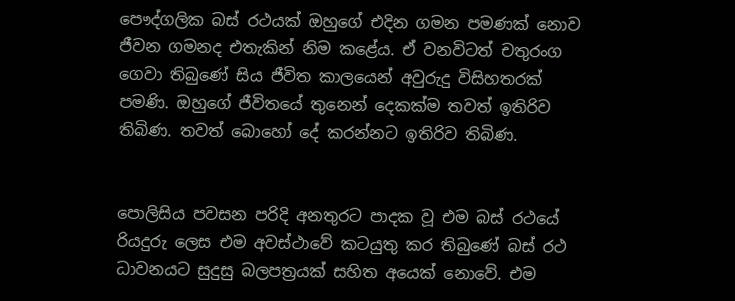පෞද්ගලික බස් රථයක් ඔහුගේ එදින ගමන පමණක් නොව ජීවන ගමනද එතැකින් නිම කළේය. ඒ වනවිටත් චතුරංග ගෙවා තිබුණේ සිය ජීවිත කාලයෙන් අවුරුදු විසිහතරක් පමණි. ඔහුගේ ජීවිතයේ තුනෙන් දෙකක්ම තවත් ඉතිරිව තිබිණ. තවත් බොහෝ දේ කරන්නට ඉතිරිව තිබිණ.


පොලිසිය පවසන පරිදි අනතුරට පාදක වූ එම බස් රථයේ රියදුරු ලෙස එම අවස්ථාවේ කටයුතු කර තිබුණේ බස් රථ ධාවනයට සුදුසු බලපත්‍රයක් සහිත අයෙක් නොවේ. එම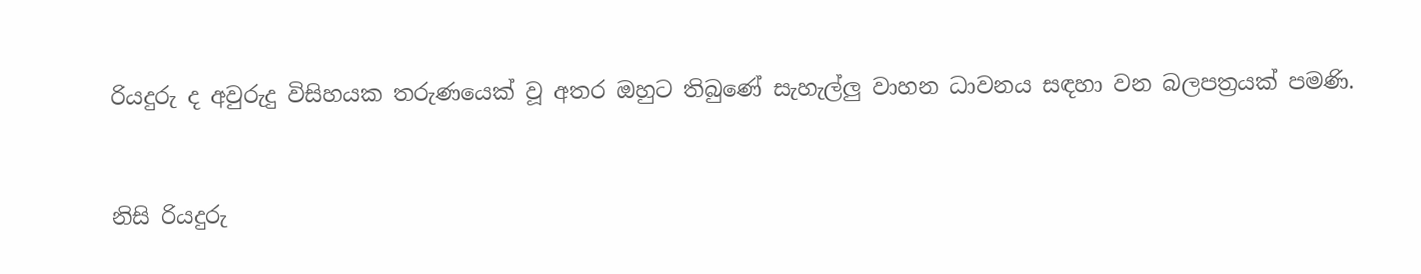රියදුරු ද අවුරුදු විසිහයක තරුණයෙක් වූ අතර ඔහුට තිබුණේ සැහැල්ලු වාහන ධාවනය සඳහා වන බලපත්‍රයක් පමණි.


නිසි රියදුරු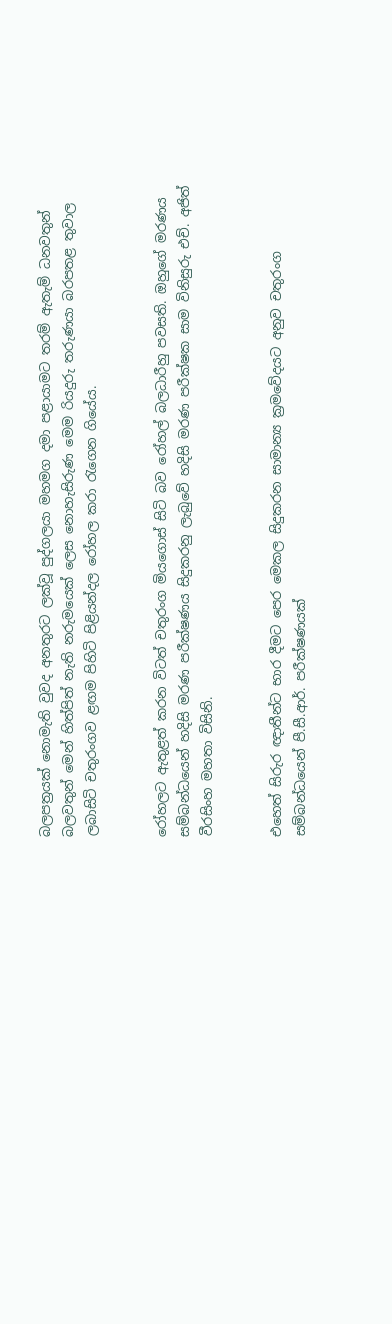බලපත්‍රයක් නොමැති වුවද අනතුරට ලක්වූ පුද්ගලයා මහමග දමා පළායාමට තරම් ඇතැම් ධනවතුන් බලවතුන් මෙන් හිත්පිත් නැති නරුමයෙක් ලෙස නොහැසිරුණ මෙම රියදුරු තරුණයා බරපතළ තුවාල ලබාසිටි චතුරංගව ළඟම පිහිටි පිළියන්දල රෝහල කරා රැගෙන ගියේය.


රෝහලට ඇතුළත් කරන විටත් චතුරංග මියගොස් සිටි බව රෝහල් බලධාරීහු පවසති. ඔහුගේ මරණය සම්බන්ධයෙන් හදිසි මරණ පරීක්ෂණය සිදුකරනු ලැබුවේ හදිසි මරණ පරීක්ෂක සාම විනිසුරු එච්. අජිත් වීරසිංහ මහතා විසිනි.


එහෙත් සිරුර ඥාතීන්ට භාර දීමට පෙර මෙකල සිදුකරන සාමාන්‍ය ක්‍රමවේදයට අනුව චතුරංග සම්බන්ධයෙන් පී.සී.ආර්. පරීක්ෂණයක්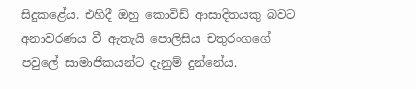සිදුකළේය. එහිදී ඔහු කොවිඩ් ආසාදිතයකු බවට අනාවරණය වී ඇතැයි පොලිසිය චතුරංගගේ පවුලේ සාමාජිකයන්ට දැනුම් දුන්නේය.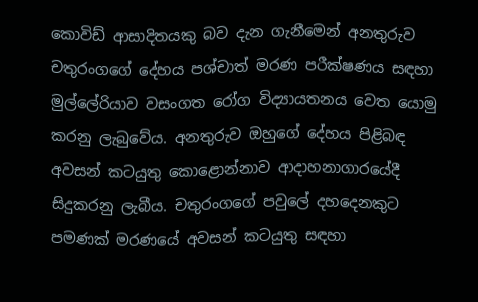කොවිඩ් ආසාදිතයකු බව දැන ගැනීමෙන් අනතුරුව චතුරංගගේ දේහය පශ්චාත් මරණ පරීක්ෂණය සඳහා මුල්ලේරියාව වසංගත රෝග විද්‍යායතනය වෙත යොමු කරනු ලැබුවේය. අනතුරුව ඔහුගේ දේහය පිළිබඳ අවසන් කටයුතු කොළොන්නාව ආදාහනාගාරයේදී සිදුකරනු ලැබීය. චතුරංගගේ පවුලේ දහදෙනකුට පමණක් මරණයේ අවසන් කටයුතු සඳහා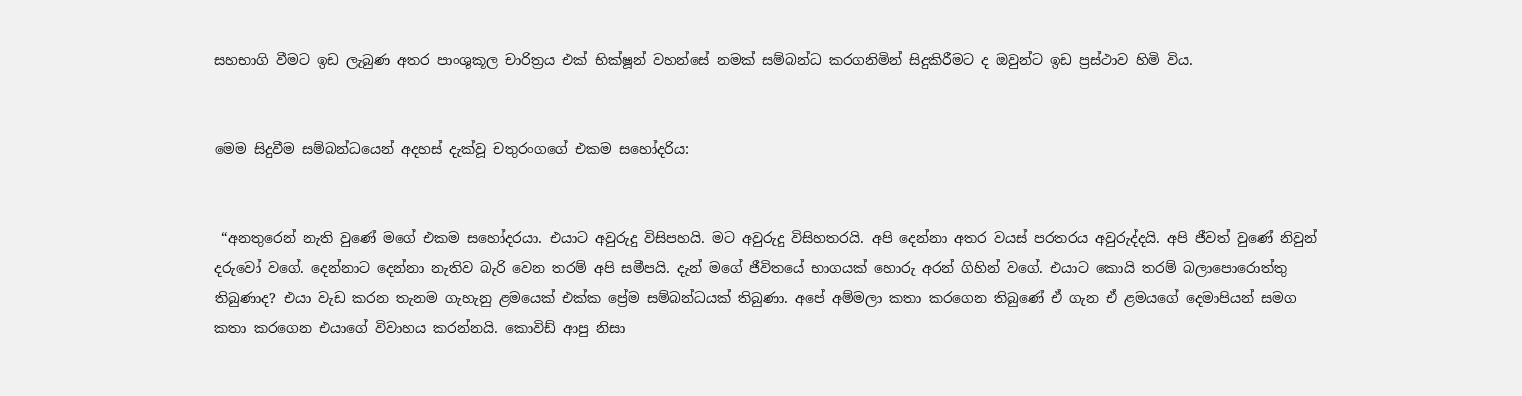සහභාගි වීමට ඉඩ ලැබුණ අතර පාංශුකූල චාරිත්‍රය එක් භික්ෂූන් වහන්සේ නමක් සම්බන්ධ කරගනිමින් සිදුකිරීමට ද ඔවුන්ට ඉඩ ප්‍රස්ථාව හිමි විය.


මෙම සිදුවීම සම්බන්ධයෙන් අදහස් දැක්වූ චතුරංගගේ එකම සහෝදරිය:


 “අනතුරෙන් නැති වුණේ මගේ එකම සහෝදරයා. එයාට අවුරුදු විසිපහයි. මට අවුරුදු විසිහතරයි. අපි දෙන්නා අතර වයස් පරතරය අවුරුද්දයි. අපි ජීවත් වුණේ නිවුන් දරුවෝ වගේ. දෙන්නාට දෙන්නා නැතිව බැරි වෙන තරම් අපි සමීපයි. දැන් මගේ ජීවිතයේ භාගයක් හොරු අරන් ගිහින් වගේ. එයාට කොයි තරම් බලාපොරොත්තු තිබුණාද? එයා වැඩ කරන තැනම ගැහැනු ළමයෙක් එක්ක ප්‍රේම සම්බන්ධයක් තිබුණා. අපේ අම්මලා කතා කරගෙන තිබුණේ ඒ ගැන ඒ ළමයගේ දෙමාපියන් සමග කතා කරගෙන එයාගේ විවාහය කරන්නයි. කොවිඩ් ආපු නිසා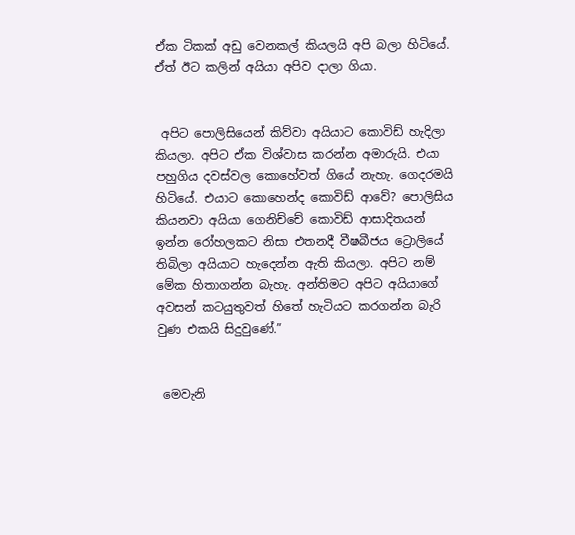ඒක ටිකක් අඩු වෙනකල් කියලයි අපි බලා හිටියේ. ඒත් ඊට කලින් අයියා අපිව දාලා ගියා.


 අපිට පොලිසියෙන් කිව්වා අයියාට කොවිඩ් හැදිලා කියලා. අපිට ඒක විශ්වාස කරන්න අමාරුයි. එයා පහුගිය දවස්වල කොහේවත් ගියේ නැහැ. ගෙදරමයි හිටියේ. එයාට කොහෙන්ද කොවිඩ් ආවේ? පොලිසිය කියනවා අයියා ගෙනිච්චේ කොවිඩ් ආසාදිතයන් ඉන්න රෝහලකට නිසා එතනදී වීෂබීජය ට්‍රොලියේ තිබිලා අයියාට හැදෙන්න ඇති කියලා. අපිට නම් මේක හිතාගන්න බැහැ. අන්තිමට අපිට අයියාගේ අවසන් කටයුතුවත් හිතේ හැටියට කරගන්න බැරි වුණ එකයි සිදුවුණේ.”


 මෙවැනි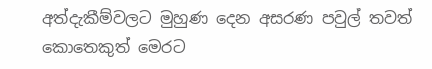අත්දැකීම්වලට මුහුණ දෙන අසරණ පවුල් තවත් කොතෙකුත් මෙරට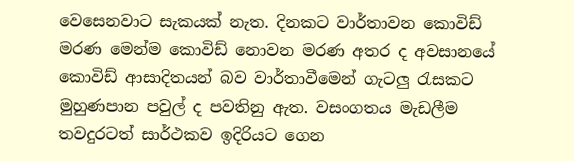වෙසෙනවාට සැකයක් නැත. දිනකට වාර්තාවන කොවිඩ් මරණ මෙන්ම කොවිඩ් නොවන මරණ අතර ද අවසානයේ කොවිඩ් ආසාදිතයන් බව වාර්තාවීමෙන් ගැටලු රැසකට මුහුණපාන පවුල් ද පවතිනු ඇත. වසංගතය මැඩලීම තවදුරටත් සාර්ථකව ඉදිරියට ගෙන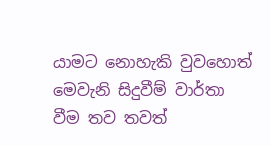යාමට නොහැකි වුවහොත් මෙවැනි සිදුවීම් වාර්තා වීම තව තවත්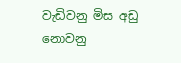වැඩිවනු මිස අඩු නොවනු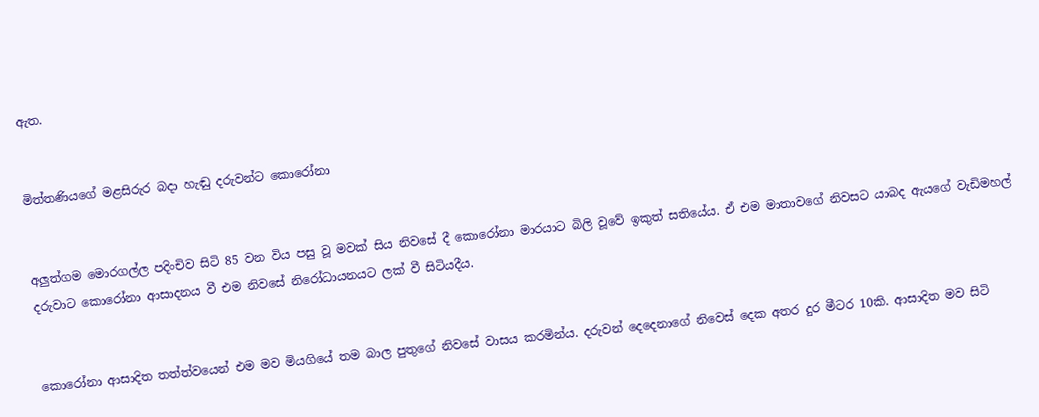ඇත.


මිත්තණියගේ මළසිරුර බදා හැඬු දරුවන්ට කොරෝනා


අලු‍ත්ගම මොරගල්ල පදිංචිව සිටි 85 වන විය පසු වූ මවක් සිය නිවසේ දී කොරෝනා මාරයාට බිලි වූවේ ඉකුත් සතියේය. ඒ එම මාතාවගේ නිවසට යාබද ඇයගේ වැඩිමහල් දරුවාට කොරෝනා ආසාදනය වී එම නිවසේ නිරෝධායනයට ලක් වී සිටියදීය.


කොරෝනා ආසාදිත තත්ත්වයෙන් එම මව මියගියේ තම බාල පුතුගේ නිවසේ වාසය කරමින්ය. දරුවන් දෙදෙනාගේ නිවෙස් දෙක අතර දුර මීටර 10කි. ආසාදිත මව සිටි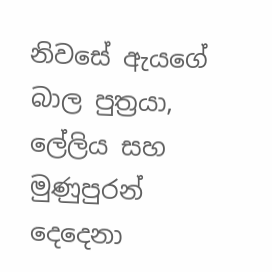නිවසේ ඇයගේ බාල පුත්‍රයා, ලේලිය සහ මුණුපුරන් දෙදෙනා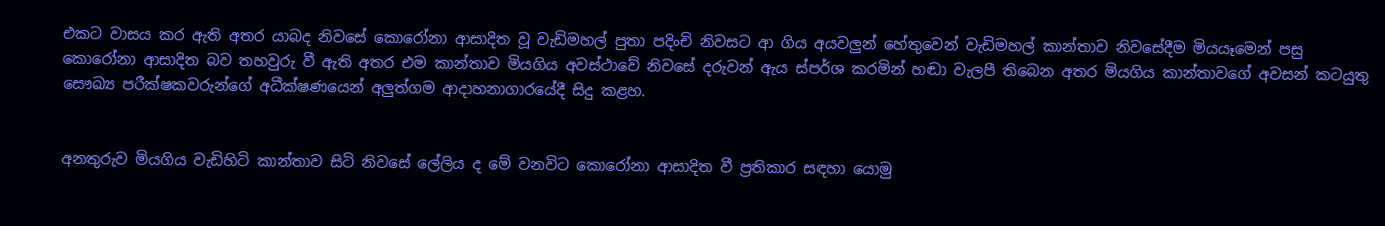එකට වාසය කර ඇති අතර යාබද නිවසේ කොරෝනා ආසාදිත වූ වැඩිමහල් පුතා පදිංචි නිවසට ආ ගිය අයවලු‍න් හේතුවෙන් වැඩිමහල් කාන්තාව නිවසේදීම මියයෑමෙන් පසු කොරෝනා ආසාදිත බව තහවුරු වී ඇති අතර එම කාන්තාව මියගිය අවස්ථාවේ නිවසේ දරුවන් ඇය ස්පර්ශ කරමින් හඬා වැලපී තිබෙන අතර මියගිය කාන්තාවගේ අවසන් කටයුතු සෞඛ්‍ය පරීක්ෂකවරුන්ගේ අධීක්ෂණයෙන් අලු‍ත්ගම ආදාහනාගාරයේදී සිදු කළහ.


අනතුරුව මියගිය වැඩිහිටි කාන්තාව සිටි නිවසේ ලේලිය ද මේ වනවිට කොරෝනා ආසාදිත වී ප්‍රතිකාර සඳහා යොමු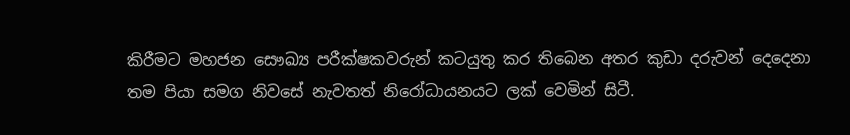කිරීමට මහජන සෞඛ්‍ය පරීක්ෂකවරුන් කටයුතු කර තිබෙන අතර කුඩා දරුවන් දෙදෙනා තම පියා සමග නිවසේ නැවතත් නිරෝධායනයට ලක් වෙමින් සිටී.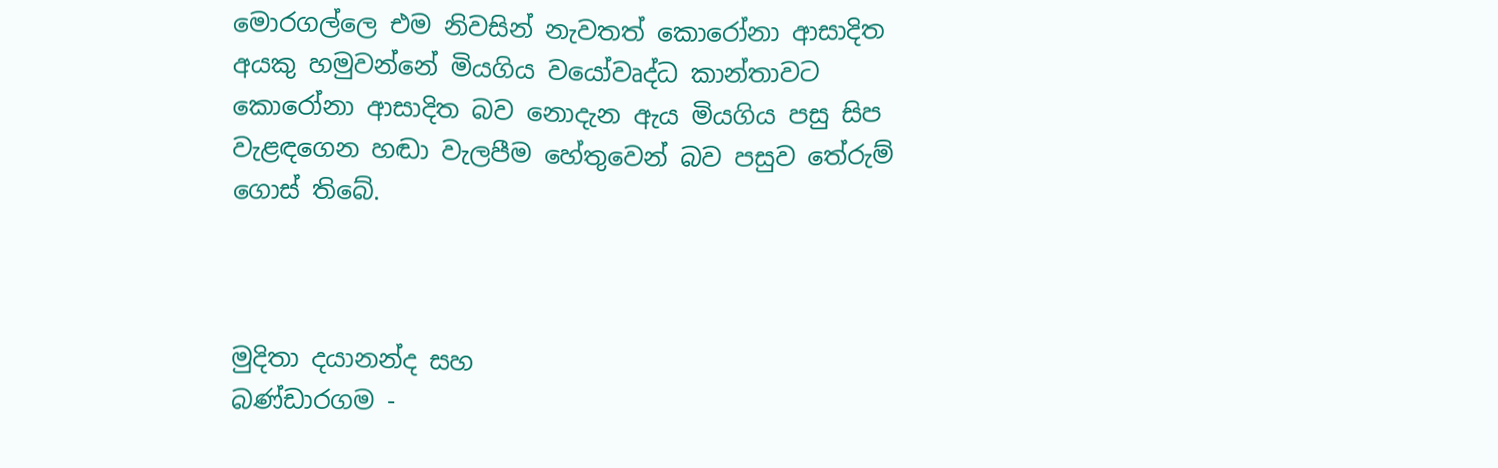මොරගල්ලෙ එම නිවසින් නැවතත් කොරෝනා ආසාදිත අයකු හමුවන්නේ මියගිය වයෝවෘද්ධ කාන්තාවට කොරෝනා ආසාදිත බව නොදැන ඇය මියගිය පසු සිප වැළඳගෙන හඬා වැලපීම හේතුවෙන් බව පසුව තේරුම් ගොස් තිබේ.



මුදිතා දයානන්ද සහ
බණ්ඩාරගම -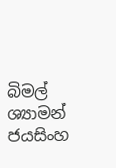බිමල් ශ්‍යාමන් ජයසිංහ